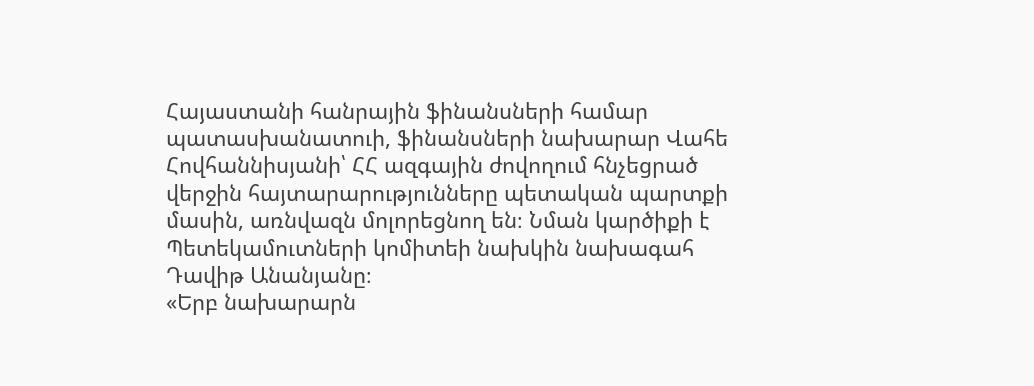Հայաստանի հանրային ֆինանսների համար պատասխանատուի, ֆինանսների նախարար Վահե Հովհաննիսյանի՝ ՀՀ ազգային ժովողում հնչեցրած վերջին հայտարարությունները պետական պարտքի մասին, առնվազն մոլորեցնող են։ Նման կարծիքի է Պետեկամուտների կոմիտեի նախկին նախագահ Դավիթ Անանյանը։
«Երբ նախարարն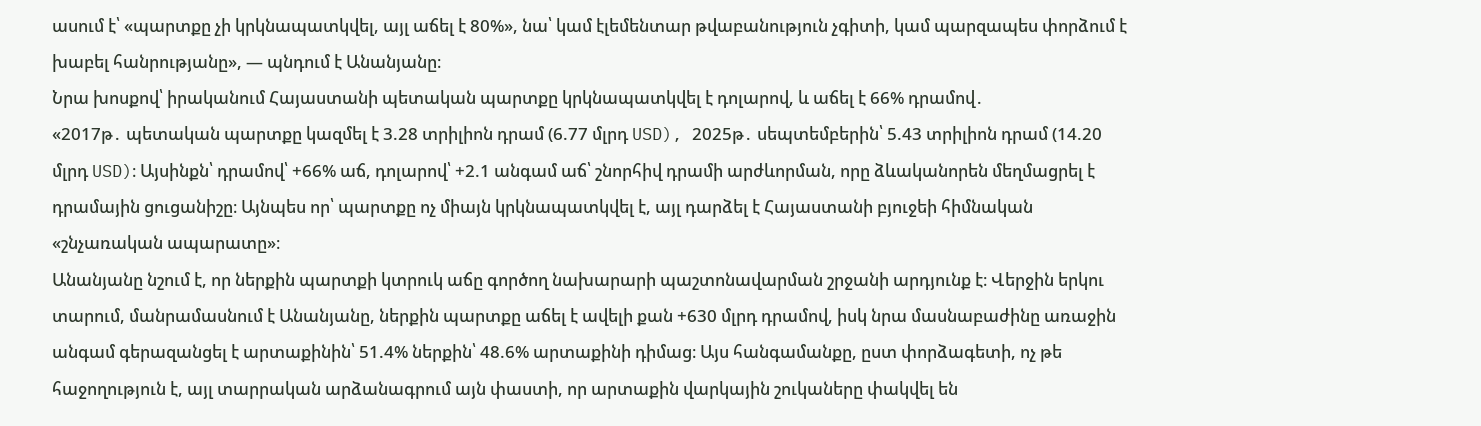ասում է՝ «պարտքը չի կրկնապատկվել, այլ աճել է 80%», նա՝ կամ էլեմենտար թվաբանություն չգիտի, կամ պարզապես փորձում է խաբել հանրությանը», — պնդում է Անանյանը։
Նրա խոսքով՝ իրականում Հայաստանի պետական պարտքը կրկնապատկվել է դոլարով, և աճել է 66% դրամով․
«2017թ․ պետական պարտքը կազմել է 3.28 տրիլիոն դրամ (6.77 մլրդ USD), 2025թ․ սեպտեմբերին՝ 5.43 տրիլիոն դրամ (14.20 մլրդ USD)։ Այսինքն՝ դրամով՝ +66% աճ, դոլարով՝ +2.1 անգամ աճ՝ շնորհիվ դրամի արժևորման, որը ձևականորեն մեղմացրել է դրամային ցուցանիշը։ Այնպես որ՝ պարտքը ոչ միայն կրկնապատկվել է, այլ դարձել է Հայաստանի բյուջեի հիմնական «շնչառական ապարատը»։
Անանյանը նշում է, որ ներքին պարտքի կտրուկ աճը գործող նախարարի պաշտոնավարման շրջանի արդյունք է։ Վերջին երկու տարում, մանրամասնում է Անանյանը, ներքին պարտքը աճել է ավելի քան +630 մլրդ դրամով, իսկ նրա մասնաբաժինը առաջին անգամ գերազանցել է արտաքինին՝ 51.4% ներքին՝ 48.6% արտաքինի դիմաց։ Այս հանգամանքը, ըստ փորձագետի, ոչ թե հաջողություն է, այլ տարրական արձանագրում այն փաստի, որ արտաքին վարկային շուկաները փակվել են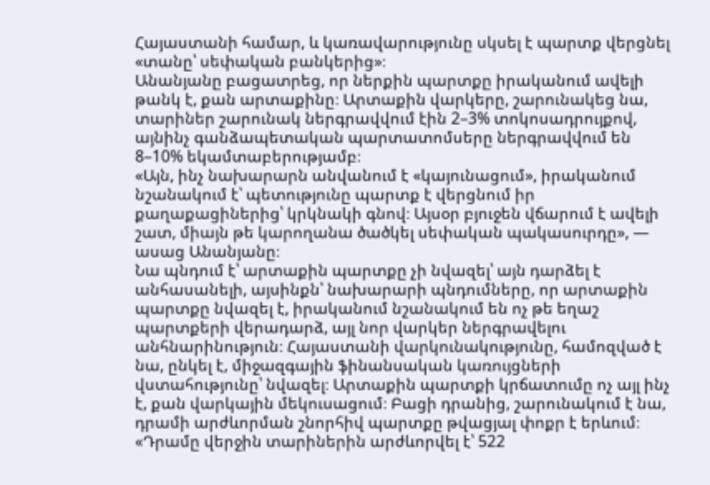Հայաստանի համար, և կառավարությունը սկսել է պարտք վերցնել «տանը՝ սեփական բանկերից»։
Անանյանը բացատրեց, որ ներքին պարտքը իրականում ավելի թանկ է, քան արտաքինը։ Արտաքին վարկերը, շարունակեց նա, տարիներ շարունակ ներգրավվում էին 2–3% տոկոսադրույքով, այնինչ գանձապետական պարտատոմսերը ներգրավվում են 8–10% եկամտաբերությամբ։
«Այն, ինչ նախարարն անվանում է «կայունացում», իրականում նշանակում է՝ պետությունը պարտք է վերցնում իր քաղաքացիներից՝ կրկնակի գնով։ Այսօր բյուջեն վճարում է ավելի շատ, միայն թե կարողանա ծածկել սեփական պակասուրդը», — ասաց Անանյանը։
Նա պնդում է՝ արտաքին պարտքը չի նվազել՝ այն դարձել է անհասանելի, այսինքն՝ նախարարի պնդումները, որ արտաքին պարտքը նվազել է, իրականում նշանակում են ոչ թե եղաշ պարտքերի վերադարձ, այլ նոր վարկեր ներգրավելու անհնարինություն։ Հայաստանի վարկունակությունը, համոզված է նա, ընկել է, միջազգային ֆինանսական կառույցների վստահությունը՝ նվազել։ Արտաքին պարտքի կրճատումը ոչ այլ ինչ է, քան վարկային մեկուսացում։ Բացի դրանից, շարունակում է նա, դրամի արժևորման շնորհիվ պարտքը թվացյալ փոքր է երևում։
«Դրամը վերջին տարիներին արժևորվել է՝ 522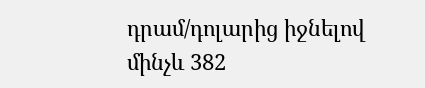դրամ/դոլարից իջնելով մինչև 382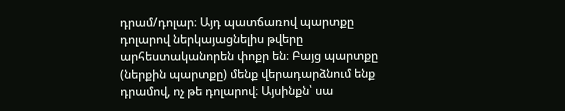դրամ/դոլար։ Այդ պատճառով պարտքը դոլարով ներկայացնելիս թվերը արհեստականորեն փոքր են։ Բայց պարտքը (ներքին պարտքը) մենք վերադարձնում ենք դրամով, ոչ թե դոլարով։ Այսինքն՝ սա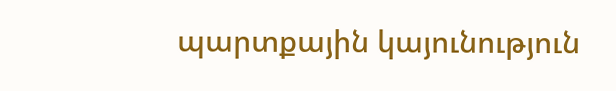պարտքային կայունություն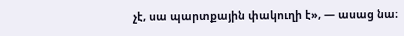չէ, սա պարտքային փակուղի է», — ասաց նա։